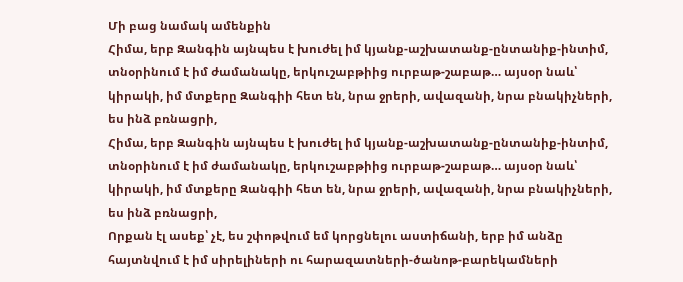Մի բաց նամակ ամենքին
Հիմա, երբ Զանգին այնպես է խուժել իմ կյանք-աշխատանք-ընտանիք-ինտիմ, տնօրինում է իմ ժամանակը, երկուշաբթիից ուրբաթ-շաբաթ… այսօր նաև՝ կիրակի, իմ մտքերը Զանգիի հետ են, նրա ջրերի, ավազանի, նրա բնակիչների, ես ինձ բռնացրի,
Հիմա, երբ Զանգին այնպես է խուժել իմ կյանք-աշխատանք-ընտանիք-ինտիմ, տնօրինում է իմ ժամանակը, երկուշաբթիից ուրբաթ-շաբաթ… այսօր նաև՝ կիրակի, իմ մտքերը Զանգիի հետ են, նրա ջրերի, ավազանի, նրա բնակիչների, ես ինձ բռնացրի,
Որքան էլ ասեք՝ չէ, ես շփոթվում եմ կորցնելու աստիճանի, երբ իմ անձը հայտնվում է իմ սիրելիների ու հարազատների-ծանոթ-բարեկամների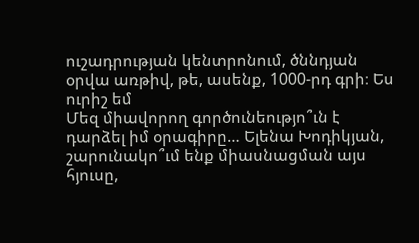ուշադրության կենտրոնում, ծննդյան օրվա առթիվ, թե, ասենք, 1000-րդ գրի։ Ես ուրիշ եմ
Մեզ միավորող գործունեությո՞ւն է դարձել իմ օրագիրը… Ելենա Խոդիկյան, շարունակո՞ւմ ենք միասնացման այս հյուսը,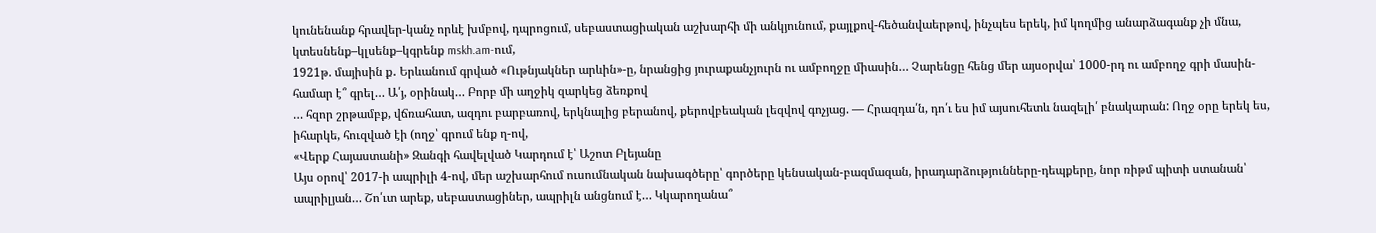կունենանք հրավեր-կանչ որևէ խմբով, դպրոցում, սեբաստացիական աշխարհի մի անկյունում, քայլքով-հեծանվաերթով, ինչպես երեկ, իմ կողմից անարձագանք չի մնա, կտեսնենք–կլսենք–կգրենք mskh.am-ում,
1921թ. մայիսին ք․ Երևանում գրված «Ութնյակներ արևին»-ը, նրանցից յուրաքանչյուրն ու ամբողջը միասին… Չարենցը հենց մեր այսօրվա՝ 1000-րդ ու ամբողջ գրի մասին-համար է՞ գրել… Ա՛յ, օրինակ… Բորբ մի աղջիկ զարկեց ձեռքով
… հզոր շրթամբք, վճռահատ, ազդու բարբառով, երկնալից բերանով, քերովբեական լեզվով գոչյաց. — Հրազդա՛ն, դո՛ւ ես իմ այսուհետև նազելի՛ բնակարան: Ողջ օրը երեկ ես, իհարկե, հուզված էի (ողջ՝ գրում ենք ղ-ով,
«Վերք Հայաստանի» Զանգի հավելված Կարդում է՝ Աշոտ Բլեյանը
Այս օրով՝ 2017-ի ապրիլի 4-ով, մեր աշխարհում ուսումնական նախագծերը՝ գործերը կենսական-բազմազան, իրադարձությունները-դեպքերը, նոր ռիթմ պիտի ստանան՝ ապրիլյան… Շո՛ւտ արեք, սեբաստացիներ, ապրիլն անցնում է… Կկարողանա՞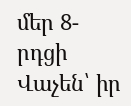մեր 8-րդցի Վաչեն՝ իր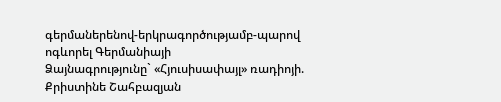գերմաներենով-երկրագործությամբ-պարով ոգևորել Գերմանիայի
Ձայնագրությունը` «Հյուսիսափայլ» ռադիոյի. Քրիստինե Շահբազյան